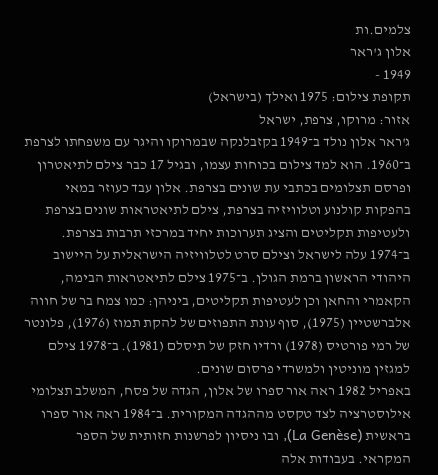צלמים.ות
אלון ג'ראר
1949 -
תקופת צילום: 1975 ואילך (בישראל)
אזור: מרוקו, צרפת, ישראל
ג'ראר אלון נולד ב־1949 בקזבלנקה שבמרוקו והיגר עם משפחתו לצרפת ב־1960. הוא למד צילום בכוחות עצמו, ובגיל 17 כבר צילם לתיאטרון ופרסם תצלומים בכתבי עת שונים בצרפת. אלון עבד כעוזר במאי בהפקות קולנוע וטלוויזיה בצרפת, צילם לתיאטראות שונים בצרפת ולעטיפות תקליטים והציג תערוכות יחיד במרכזי תרבות בצרפת.
ב־1974 עלה לישראל וצילם סרט לטלוויזיה הישראלית על היישוב היהודי הראשון ברמת הגולן. ב־1975 צילם לתיאטראות הבימה, הקאמרי והחאן וכן לעטיפות תקליטים, ביניהן: כמו צמח בר של חווה אלברשטיין (1975), סוף עונת התפוזים של להקת תמוז (1976), פלונטר של רמי פורטיס (1978) ורדיו חזק של תיסלם (1981). ב־1978 צילם למגזין מוניטין ולמשרדי פרסום שונים.
באפריל 1982 ראה אור ספרו של אלון, הגדה של פסח, המשלב תצלומי אילוסטרציה לצד טקסט מההגדה המקורית. ב־1984 ראה אור ספרו בראשית (La Genèse), ובו ניסיון לפרשנות חזותית של הספר המקראי. בעבודות אלה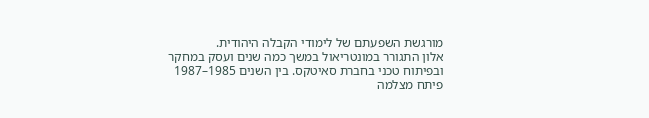מורגשת השפעתם של לימודי הקבלה היהודית.
אלון התגורר במונטריאול במשך כמה שנים ועסק במחקר ובפיתוח טכני בחברת סאיטקס. בין השנים 1985–1987 פיתח מצלמה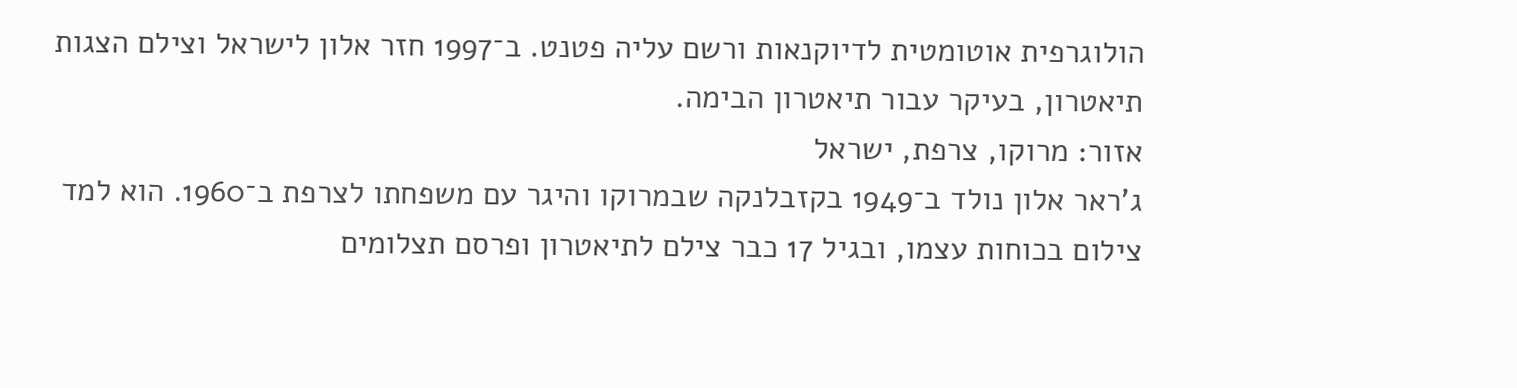הולוגרפית אוטומטית לדיוקנאות ורשם עליה פטנט. ב־1997 חזר אלון לישראל וצילם הצגות תיאטרון, בעיקר עבור תיאטרון הבימה.
אזור: מרוקו, צרפת, ישראל
ג'ראר אלון נולד ב־1949 בקזבלנקה שבמרוקו והיגר עם משפחתו לצרפת ב־1960. הוא למד צילום בכוחות עצמו, ובגיל 17 כבר צילם לתיאטרון ופרסם תצלומים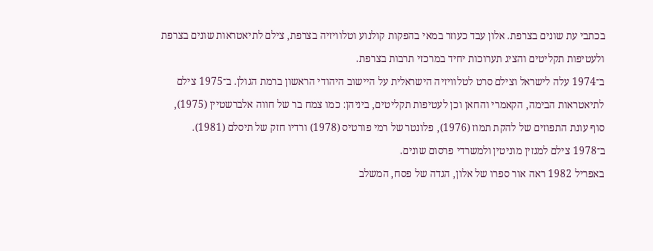בכתבי עת שונים בצרפת. אלון עבד כעוזר במאי בהפקות קולנוע וטלוויזיה בצרפת, צילם לתיאטראות שונים בצרפת ולעטיפות תקליטים והציג תערוכות יחיד במרכזי תרבות בצרפת.
ב־1974 עלה לישראל וצילם סרט לטלוויזיה הישראלית על היישוב היהודי הראשון ברמת הגולן. ב־1975 צילם לתיאטראות הבימה, הקאמרי והחאן וכן לעטיפות תקליטים, ביניהן: כמו צמח בר של חווה אלברשטיין (1975), סוף עונת התפוזים של להקת תמוז (1976), פלונטר של רמי פורטיס (1978) ורדיו חזק של תיסלם (1981). ב־1978 צילם למגזין מוניטין ולמשרדי פרסום שונים.
באפריל 1982 ראה אור ספרו של אלון, הגדה של פסח, המשלב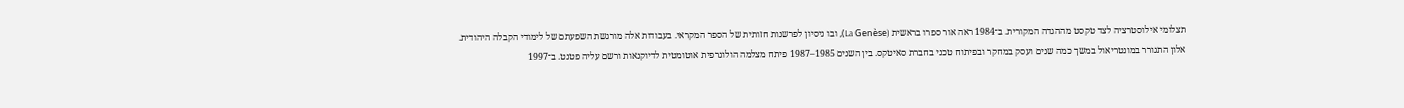תצלומי אילוסטרציה לצד טקסט מההגדה המקורית. ב־1984 ראה אור ספרו בראשית (La Genèse), ובו ניסיון לפרשנות חזותית של הספר המקראי. בעבודות אלה מורגשת השפעתם של לימודי הקבלה היהודית.
אלון התגורר במונטריאול במשך כמה שנים ועסק במחקר ובפיתוח טכני בחברת סאיטקס. בין השנים 1985–1987 פיתח מצלמה הולוגרפית אוטומטית לדיוקנאות ורשם עליה פטנט. ב־1997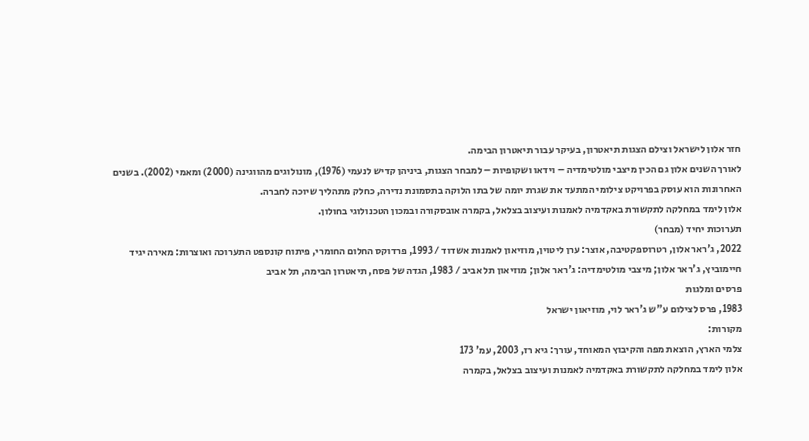חזר אלון לישראל וצילם הצגות תיאטרון, בעיקר עבור תיאטרון הבימה.
לאורך השנים אלון גם הכין מיצבי מולטימדיה – וידאו ושקופיות – למבחר הצגות, ביניהן קדיש לנעמי (1976), מונולוגים מהווגינה (2000) ומאמי (2002). בשנים האחרונות הוא עוסק בפרויקט צילומי המתעד את שגרת יומה של בתו הלוקה בתסמונת נדירה, כחלק מתהליך שיוכה לחברה.
אלון לימד במחלקה לתקשורת באקדמיה לאמנות ועיצוב בצלאל, בקמרה אובסקורה ובמכון הטכנולוגי בחולון.
תערוכות יחיד (מבחר)
2022, ג'ראר אלון, רטרוספקטיבה, אוצר: ערן ליטוין, מוזיאון לאמנות אשדוד / 1993, פרדוקס החלום החומרי, פיתוח קונספט התערוכה ואוצרות: מאירה יגיד חיימוביץ, ג'ראר אלון; מיצבי מולטימדיה: ג'ראר אלון; מוזיאון תל אביב / 1983, הגדה של פסח, תיאטרון הבימה, תל אביב
פרסים ומלגות
1983, פרס לצילום ע"ש ג'ראר לוי, מוזיאון ישראל
מקורות:
צלמי הארץ, הוצאת מפה והקיבוץ המאוחד, עורך: גיא רז, 2003, עמ' 173
אלון לימד במחלקה לתקשורת באקדמיה לאמנות ועיצוב בצלאל, בקמרה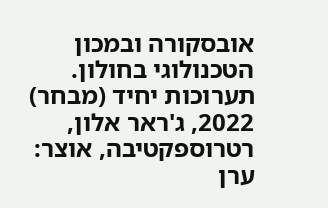אובסקורה ובמכון הטכנולוגי בחולון.
תערוכות יחיד (מבחר)
2022, ג'ראר אלון, רטרוספקטיבה, אוצר: ערן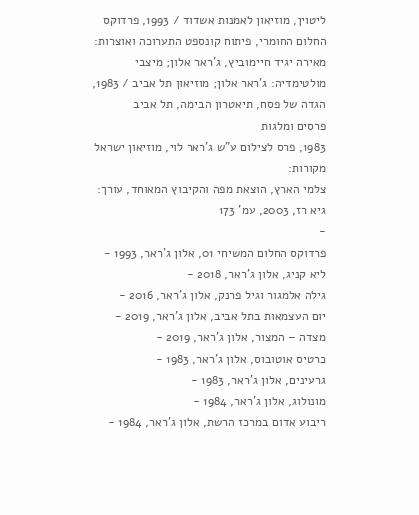ליטוין, מוזיאון לאמנות אשדוד / 1993, פרדוקס החלום החומרי, פיתוח קונספט התערוכה ואוצרות: מאירה יגיד חיימוביץ, ג'ראר אלון; מיצבי מולטימדיה: ג'ראר אלון; מוזיאון תל אביב / 1983, הגדה של פסח, תיאטרון הבימה, תל אביב
פרסים ומלגות
1983, פרס לצילום ע"ש ג'ראר לוי, מוזיאון ישראל
מקורות:
צלמי הארץ, הוצאת מפה והקיבוץ המאוחד, עורך: גיא רז, 2003, עמ' 173
-
פרדוקס החלום המשיחי 01, אלון ג'ראר, 1993 -
ליא קניג, אלון ג'ראר, 2018 -
גילה אלמגור וגיל פרנק, אלון ג'ראר, 2016 -
יום העצמאות בתל אביב, אלון ג'ראר, 2019 -
מצדה – המצור, אלון ג'ראר, 2019 -
כרטיס אוטובוס, אלון ג'ראר, 1983 -
גרעינים, אלון ג'ראר, 1983 -
מונולוג, אלון ג'ראר, 1984 -
ריבוע אדום במרכז הרשת, אלון ג'ראר, 1984 -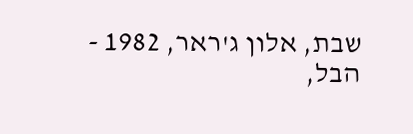שבת, אלון ג'ראר, 1982 -
הבל,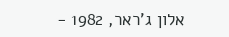אלון ג'ראר, 1982 -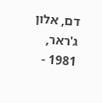דם, אלון ג'ראר, 1981 -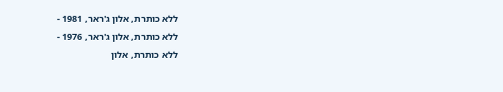ללא כותרת, אלון ג'ראר, 1981 -
ללא כותרת, אלון ג'ראר, 1976 -
ללא כותרת, אלון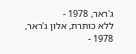ג'ראר, 1978 -
ללא כותרת, אלון ג'ראר, 1978 -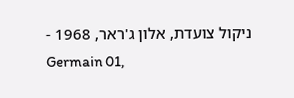ניקול צועדת, אלון ג'ראר, 1968 -
Germain 01,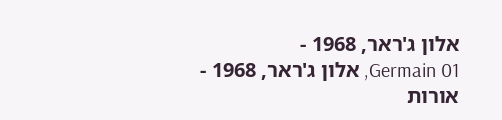אלון ג'ראר, 1968 -
Germain 01, אלון ג'ראר, 1968 -
אורות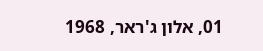01, אלון ג'ראר, 1968